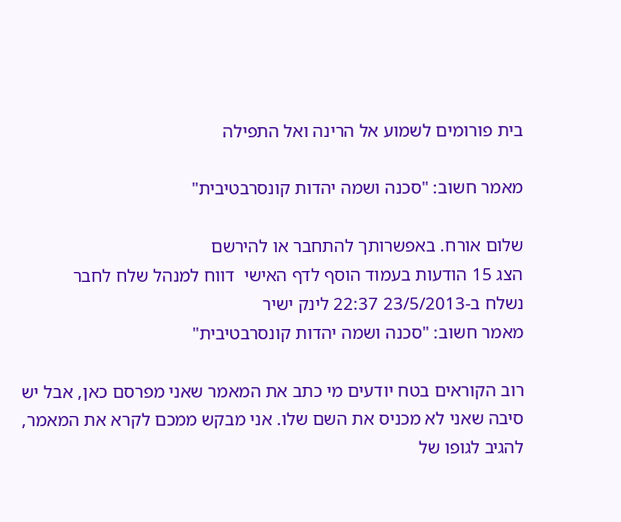בית פורומים לשמוע אל הרינה ואל התפילה

מאמר חשוב: "סכנה ושמה יהדות קונסרבטיבית"

שלום אורח. באפשרותך להתחבר או להירשם
הצג 15 הודעות בעמוד הוסף לדף האישי  דווח למנהל שלח לחבר
נשלח ב-23/5/2013 22:37 לינק ישיר
מאמר חשוב: "סכנה ושמה יהדות קונסרבטיבית"

רוב הקוראים בטח יודעים מי כתב את המאמר שאני מפרסם כאן, אבל יש סיבה שאני לא מכניס את השם שלו. אני מבקש ממכם לקרא את המאמר, להגיב לגופו של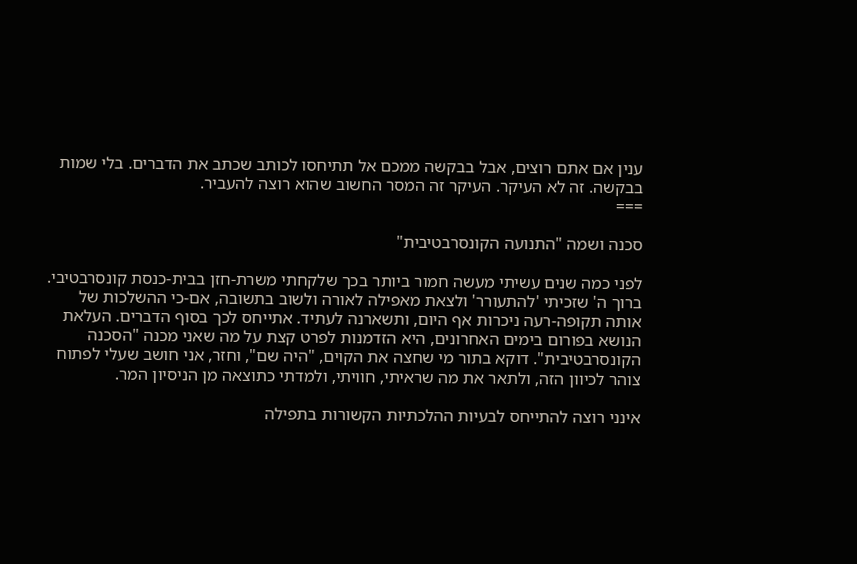ענין אם אתם רוצים, אבל בבקשה ממכם אל תתיחסו לכותב שכתב את הדברים. בלי שמות בבקשה. זה לא העיקר. העיקר זה המסר החשוב שהוא רוצה להעביר.
===

סכנה ושמה "התנועה הקונסרבטיבית"

לפני כמה שנים עשיתי מעשה חמור ביותר בכך שלקחתי משרת-חזן בבית-כנסת קונסרבטיבי. ברוך ה' שזכיתי 'להתעורר' ולצאת מאפילה לאורה ולשוב בתשובה, אם-כי ההשלכות של אותה תקופה-רעה ניכרות אף היום, ותשארנה לעתיד. אתייחס לכך בסוף הדברים. העלאת הנושא בפורום בימים האחרונים, היא הזדמנות לפרט קצת על מה שאני מכנה "הסכנה הקונסרבטיבית". דוקא בתור מי שחצה את הקוים, "היה שם", וחזר, אני חושב שעלי לפתוח צוהר לכיוון הזה, ולתאר את מה שראיתי, חוויתי, ולמדתי כתוצאה מן הניסיון המר.

אינני רוצה להתייחס לבעיות ההלכתיות הקשורות בתפילה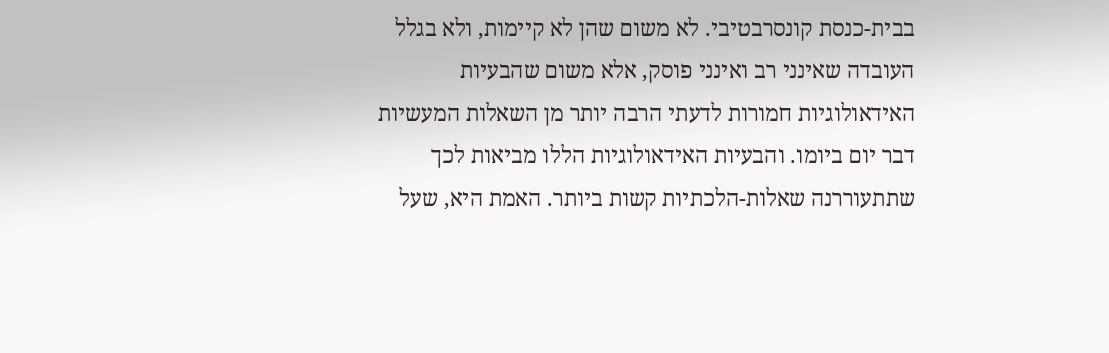בבית-כנסת קונסרבטיבי. לא משום שהן לא קיימות, ולא בגלל העובדה שאינני רב ואינני פוסק, אלא משום שהבעיות האידאולוגיות חמורות לדעתי הרבה יותר מן השאלות המעשיות דבר יום ביומו. והבעיות האידאולוגיות הללו מביאות לכך שתתעוררנה שאלות-הלכתיות קשות ביותר. האמת היא, שעל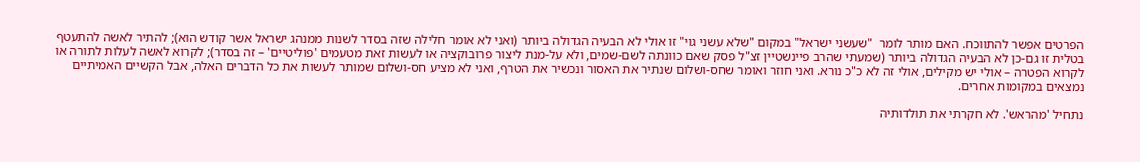הפרטים אפשר להתווכח. האם מותר לומר  "שעשני ישראל" במקום "שלא עשני גוי" זו אולי לא הבעיה הגדולה ביותר (ואני לא אומר חלילה שזה בסדר לשנות ממנהג ישראל אשר קודש הוא); להתיר לאשה להתעטף בטלית זו גם-כן לא הבעיה הגדולה ביותר (שמעתי שהרב פיינשטיין זצ"ל פסק שאם כוונתה לשם-שמים, ולא על-מנת ליצור פרובוקציה או לעשות זאת מטעמים 'פוליטיים' – זה בסדר); לקרוא לאשה לעלות לתורה או לקרוא הפטרה – אולי יש מקילים, אולי זה לא כ"כ נורא. ואני חוזר ואומר שחס-ושלום שנתיר את האסור ונכשיר את הטרף, ואני לא מציע חס-ושלום שמותר לעשות את כל הדברים האלה, אבל הקשיים האמיתיים נמצאים במקומות אחרים.

נתחיל 'מהראש'. לא חקרתי את תולדותיה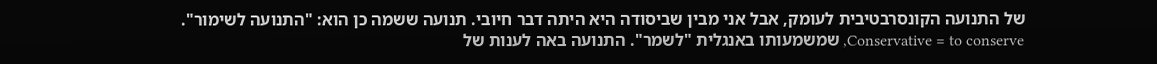של התנועה הקונסרבטיבית לעומק, אבל אני מבין שביסודה היא היתה דבר חיובי. תנועה ששמה כן הוא: "התנועה לשימור". Conservative = to conserve, שמשמעותו באנגלית "לשמר". התנועה באה לענות של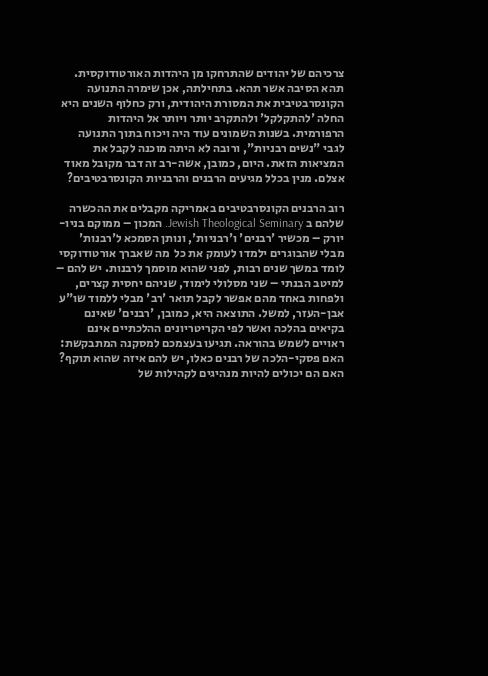צרכיהם של יהודים שהתרחקו מן היהדות האורטודוקסית. תהא הסיבה אשר תהא. בתחילתה, אכן שימרה התנועה הקונסרבטיבית את המסורת היהודית, ורק כחלוף השנים היא החלה 'להתקלקל' ולהתקרב יותר ויותר אל היהדות הרפורמית. בשנות השמונים עוד היה ויכוח בתוך התנועה לגבי "נשים רבניות", ורובה לא היתה מוכנה לקבל את המציאות הזאת. היום, כמובן, אשה-רב זה דבר מקובל מאוד אצלם. מנין בכלל מגיעים הרבנים והרבניות הקונסרבטיבים?

רוב הרבנים הקונסרבטיבים באמריקה מקבלים את ההכשרה שלהם ב Jewish Theological Seminary. המכון – ממוקם בניו-יורק – מכשיר 'רבנים' ו'רבניות', ונותן הסמכא ל'רבנות' מבלי שהבוגרים ילמדו לעומק את כל  מה שאברך אורטודוקסי לומד במשך שנים רבות, לפני שהוא מוסמך לרבנות. יש להם – למיטב הבנתי – שני מסלולי לימוד, שניהם יחסית קצרים, ולפחות באחד מהם אפשר לקבל תואר 'רב' מבלי ללמוד שו"ע אבן-העזר, למשל. התוצאה היא, כמובן, 'רבנים' שאינם בקיאים בהלכה ואשר לפי הקריטריונים ההלכתיים אינם ראויים לשמש בהוראה. תגיעו בעצמכם למסקנה המתבקשת: האם פסקי-הלכה של רבנים כאלו, יש להם איזה שהוא תוקף? האם הם יכולים להיות מנהיגים לקהילות של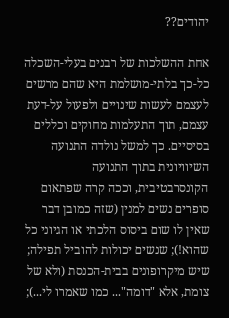יהודים??

אחת ההשלכות של רבנים בעלי-השכלה כל-כך בלתי-מושלמת היא שהם מרשים לעצמם לעשות שינויים ולפעול על-דעת עצמם, תוך התעלמות מחוקים וכללים בסיסיים. כך למשל נולדה התנועה השיוויונית בתוך התנועה הקונסרבטיבית, וככה קרה שפתאום סופרים נשים למנין (שזה כמובן דבר שאין לו שום ביסוס הלכתי או הגיוני כל שהוא!); שנשים יכולות להוביל תפילה; שיש מיקרופונים בבית-הכנסת (ולא של צומת, אלא "דומה"... כמו שאמרו לי...);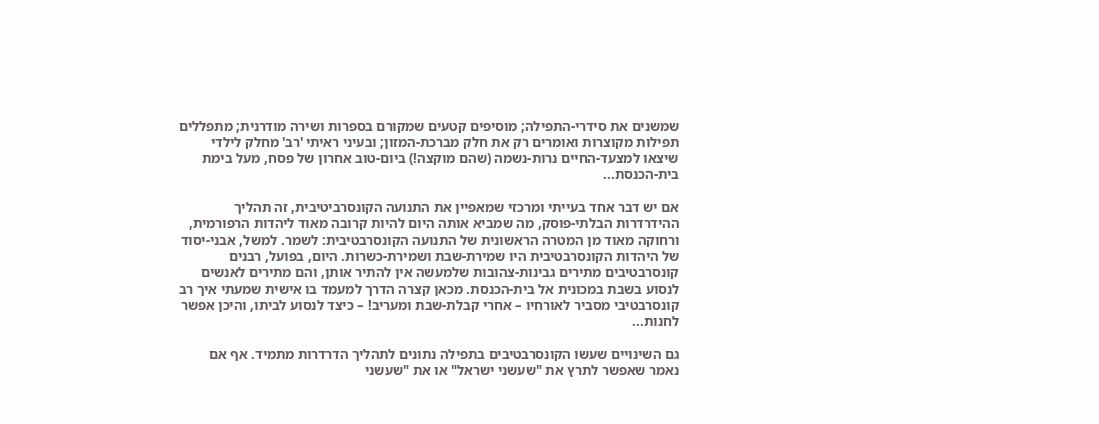שמשנים את סידרי-התפילה; מוסיפים קטעים שמקורם בספרות ושירה מודרנית; מתפללים תפילות מקוצרות ואומרים רק את חלק מברכת-המזון; ובעיני ראיתי 'רב' מחלק לילדי שיצאו למצעד-החיים נרות-נשמה (שהם מוקצה!) ביום-טוב אחרון של פסח, מעל בימת בית-הכנסת...

אם יש דבר אחד בעייתי ומרכזי שמאפיין את התנועה הקונסרביטיבית, זה תהליך ההידרדרות הבלתי-פוסק, מה שמביא אותה היום להיות קרובה מאוד ליהדות הרפורמית, ורחוקה מאוד מן המטרה הראשונית של התנועה הקונסרבטיבית: לשמר. למשל, אבני-יסוד של היהדות הקונסרבטיבית היו שמירת-שבת ושמירת-כשרות. היום, בפועל, רבנים קונסרבטיבים מתירים גבינות-צהובות שלמעשה אין להתיר אותן, והם מתירים לאנשים לנסוע בשבת במכונית אל בית-הכנסת. מכאן קצרה הדרך למעמד בו אישית שמעתי איך רב קונסרבטיבי מסביר לאורחיו – אחרי קבלת-שבת ומעריב! – כיצד לנסוע לביתו, והיכן אפשר לחנות...

גם השינויים שעשו הקונסרבטיבים בתפילה נתונים לתהליך הדרדרות מתמיד. אף אם נאמר שאפשר לתרץ את "שעשני ישראל" או את "שעשני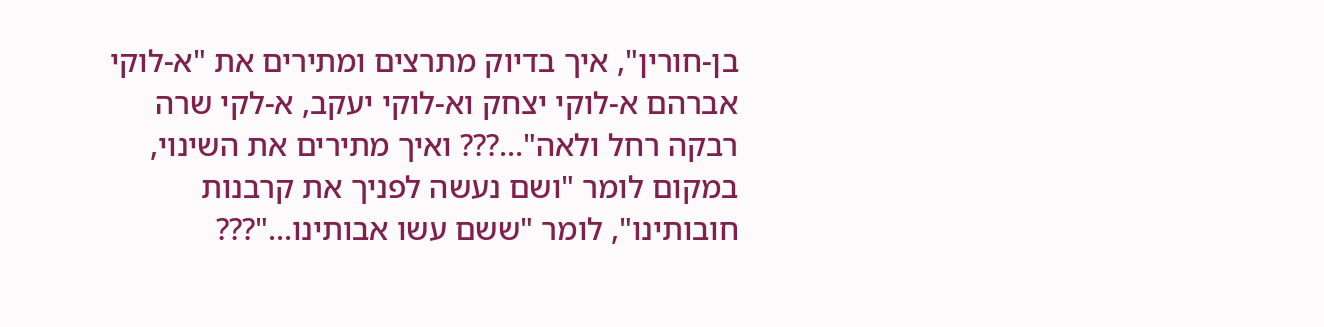בן-חורין", איך בדיוק מתרצים ומתירים את "א-לוקי אברהם א-לוקי יצחק וא-לוקי יעקב, א-לקי שרה רבקה רחל ולאה"...??? ואיך מתירים את השינוי, במקום לומר "ושם נעשה לפניך את קרבנות חובותינו", לומר "ששם עשו אבותינו..."???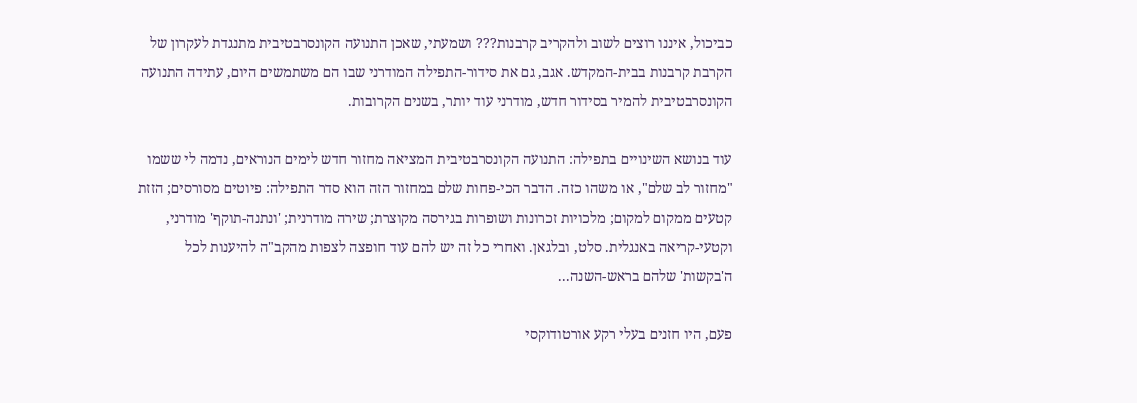כביכול, איננו רוצים לשוב ולהקריב קרבנות??? ושמעתי, שאכן התנועה הקונסרבטיבית מתנגדת לעקרון של הקרבת קרבנות בבית-המקדש. אגב, גם את סידור-התפילה המודרני שבו הם משתמשים היום, עתידה התנועה הקונסרבטיבית להמיר בסידור חדש, מודרני עוד יותר, בשנים הקרובות.

עוד בנושא השינויים בתפילה: התנועה הקונסרבטיבית המציאה מחזור חדש לימים הנוראים, נדמה לי ששמו "מחזור לב שלם", או משהו כזה. הדבר הכי-פחות שלם במחזור הזה הוא סדר התפילה: פיוטים מסורסים; הזזת קטעים ממקום למקום; מלכויות זכרונות ושופרות בגירסה מקוצרת; שירה מודרנית; 'ונתנה-תוקף' מודרני, וקטעי-קריאה באנגלית. סלט, ובלגאן. ואחרי כל זה יש להם עוד חופצה לצפות מהקב"ה להיענות לכל ה'בקשות' שלהם בראש-השנה...

פעם, היו חזנים בעלי רקע אורטודוקסי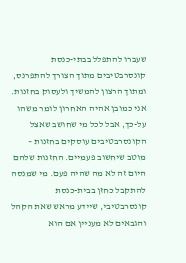שעברו להתפלל בבתי-כנסת קונסרבטיבים מתוך הצורך להתפרנס, ומתוך הרצון להמשיך ולעסוק בחזנות. אני כמובן אהיה האחרון לומר משהו על-כך, אבל לכל מי שחושב שאצל הקונסרבטיבים עוסקים בחזנות – מוטב שיחשוב פעמיים. החזנות שלהם היום זה לא מה שהיה פעם. מי שמנסה להתקבל כחזן בבית-כנסת קונסרבטיבי, שיידע מראש שאת הקהל והגבאים לא מעניין אם הוא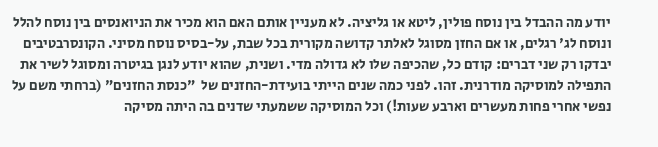יודע מה ההבדל בין נוסח פולין, ליטא או גליציה. לא מעניין אותם האם הוא מכיר את הניואנסים בין נוסח להלל ונוסח לג' רגלים, או אם החזן מסוגל לאלתר קדושה מקורית בכל שבת, על-בסיס נוסח מסיני. הקונסרבטיבים יבדקו רק שני דברים: קודם כל, שהכיפה שלו לא גדולה מדי. ושנית, שהוא יודע לנגן בגיטרה ומסוגל לשיר את התפילה למוסיקה מודרנית. זהו. לפני כמה שנים הייתי בועידת-החזנים של  "כנסת החזנים" (ברחתי משם על נפשי אחרי פחות מעשרים וארבע שעות!) וכל המוסיקה ששמעתי שדנים בה היתה מסיקה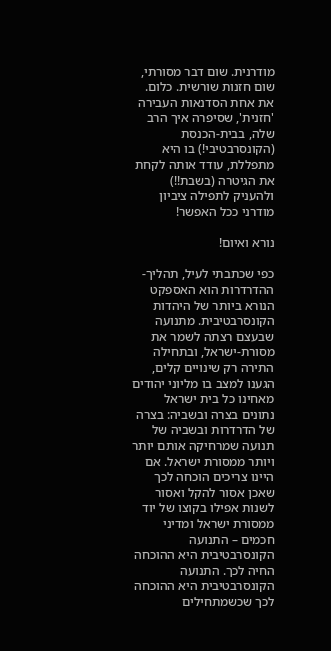מודרנית. שום דבר מסורתי, שום חזנות שורשית. כלום. את אחת הסדנאות העבירה 'חזנית', שסיפרה איך הרב שלה, בבית-הכנסת (הקונסרבטיבי!) בו היא מתפללת, עודד אותה לקחת את הגיטרה (בשבת!!) ולהעניק לתפילה ציביון מודרני ככל האפשר!

נורא ואיום!

כפי שכתבתי לעיל, תהליך-ההדרדרות הוא האספקט הנורא ביותר של היהדות הקונסרבטיבית. מתנועה שבעצם רצתה לשמר את מסורת-ישראל, ובתחילה התירה רק שינויים קלים, הגענו למצב בו מליוני יהודים מאחינו כל בית ישראל נתונים בצרה ובשביה: בצרה של הדרדרות ובשביה של תנועה שמרחיקה אותם יותר ויותר ממסורת ישראל. אם היינו צריכים הוכחה לכך שאכן אסור להקל ואסור לשנות אפילו בקוצו של יוד ממסורת ישראל ומדיני חכמים – התנועה הקונסרבטיבית היא ההוכחה החיה לכך. התנועה הקונסרבטיבית היא ההוכחה לכך שכשמתחילים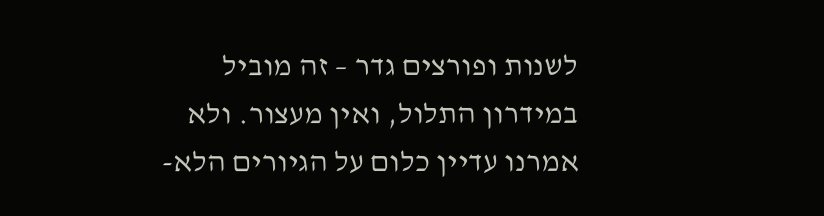לשנות ופורצים גדר – זה מוביל במידרון התלול, ואין מעצור. ולא אמרנו עדיין כלום על הגיורים הלא-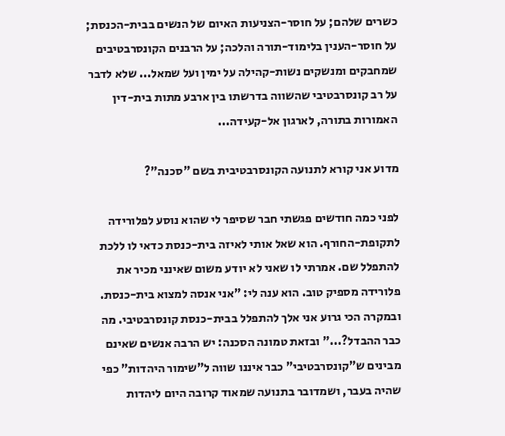כשרים שלהם; על חוסר-הצניעות האיום של הנשים בבית-הכנסת; על חוסר-הענין בלימוד-תורה והלכה; על הרבנים הקונסרבטיבים שמחבקים ומנשקים נשות-קהילה על ימין ועל שמאל... שלא לדבר על רב קונסרבטיבי שהשווה בדרשתו בין ארבע מתות בית-דין האמורות בתורה, לארגון אל-קעידה...

מדוע אני קורא לתנועה הקונסרבטיבית בשם "סכנה"?

לפני כמה חודשים פגשתי חבר שסיפר לי שהוא נוסע לפלורידה לתקופת-החורף. הוא שאל אותי לאיזה בית-כנסת כדאי לו ללכת להתפלל שם. אמרתי לו שאני לא יודע משום שאינני מכיר את פלורידה מספיק טוב. הוא ענה לי: "אני אנסה למצוא בית-כנסת. ובמקרה הכי גרוע אני אלך להתפלל בבית-כנסת קונסרבטיבי. מה כבר ההבדל?..." ובזאת טמונה הסכנה: יש הרבה אנשים שאינם מבינים ש"קונסרבטיבי" כבר איננו שווה ל"שימור היהדות" כפי שהיה בעבר, ושמדובר בתנועה שמאוד קרובה היום ליהדות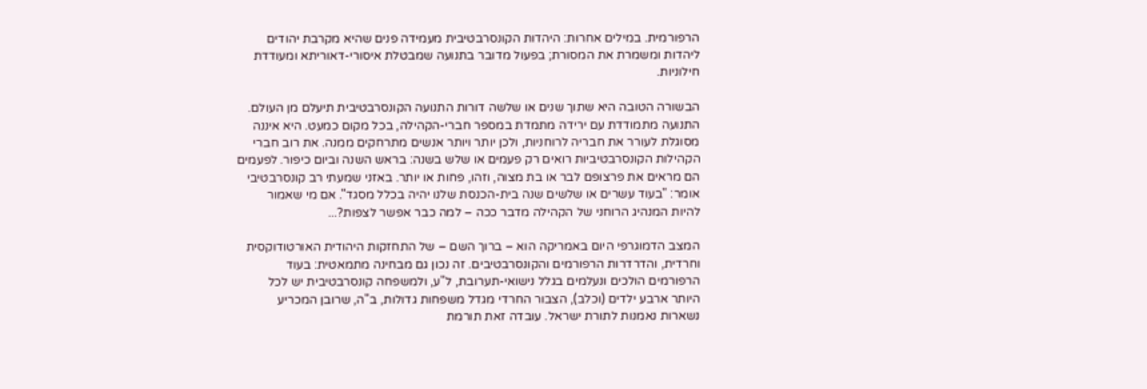הרפורמית. במילים אחרות: היהדות הקונסרבטיבית מעמידה פנים שהיא מקרבת יהודים ליהדות ומשמרת את המסורת; בפעול מדובר בתנועה שמבטלת איסורי-דאוריתא ומעודדת חילוניות.

הבשורה הטובה היא שתוך שנים או שלשה דורות התנועה הקונסרבטיבית תיעלם מן העולם. התנועה מתמודדת עם ירידה מתמדת במספר חברי-הקהילה, בכל מקום כמעט. היא איננה מסוגלת לעורר את חבריה לרוחניות, ולכן יותר ויותר אנשים מתרחקים ממנה. את רוב חברי הקהילות הקונסרבטיביות רואים רק פעמים או שלש בשנה: בראש השנה וביום כיפור. לפעמים הם מראים את פרצופם לבר או בת מצוה, וזהו, פחות או יותר. באזני שמעתי רב קונסרבטיבי אומר: "בעוד עשרים או שלשים שנה בית-הכנסת שלנו יהיה בכלל מסגד". אם מי שאמור להיות המנהיג הרוחני של הקהילה מדבר ככה – למה כבר אפשר לצפות?...

המצב הדמוגרפי היום באמריקה הוא – ברוך השם – של התחזקות היהודית האורטודוקסית וחרדית, והדרדרות הרפורמים והקונסרבטיבים. זה נכון גם מבחינה מתמאטית: בעוד הרפורמים הולכים ונעלמים בגלל נישואי-תערובת, ל"ע, ולמשפחה קונסרבטיבית יש לכל היותר ארבע ילדים (וכלב), הצבור החרדי מגדל משפחות גדולות, ב"ה, שרובן המכריע נשארות נאמנות לתורת ישראל. עובדה זאת תורמת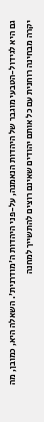גם היא לגידול-הטבעי מוגבר של היהדות הנאמנה, על-פני היהדות ה'מודרנית'. השאלה היא, כמובן, מה יקרה מבחינה רוחנית עם כל אותם יהודים שאינם רוצים להתשייך למחנה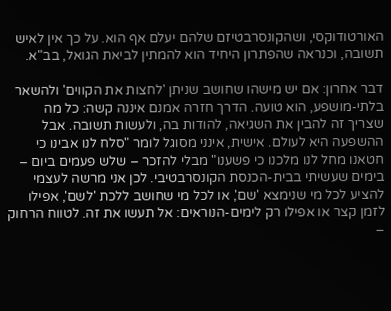האורטודוקסי, ושהקונסרבטיזם שלהם יעלם אף הוא. על כך אין לאיש תשובה, וכנראה שהפתרון היחיד הוא להמתין לביאת הגואל, בב"א.

דבר אחרון: אם יש מישהו שחושב שניתן 'לחצות את הקווים' ולהשאר בלתי-מושפע, הוא טועה. הדרך חזרה אמנם איננה קשה: כל מה שצריך זה להבין את השגיאה, להודות בה, ולעשות תשובה. אבל ההשפעה היא לעולם. אישית, אינני מסוגל לומר "סלח לנו אבינו כי חטאנו מחל לנו מלכנו כי פשענו" מבלי להזכר – שלש פעמים ביום – בימים שעשיתי בבית-הכנסת הקונסרבטיבי. לכן אני מרשה לעצמי להציע לכל מי שנימצא 'שם', או לכל מי שחושב ללכת 'לשם', אפילו לזמן קצר או אפילו רק לימים-הנוראים: אל תעשו את זה. לטווח הרחוק –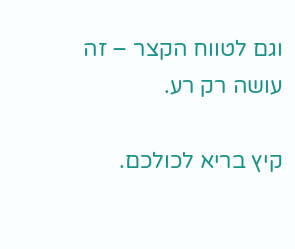וגם לטווח הקצר – זה עושה רק רע.

קיץ בריא לכולכם.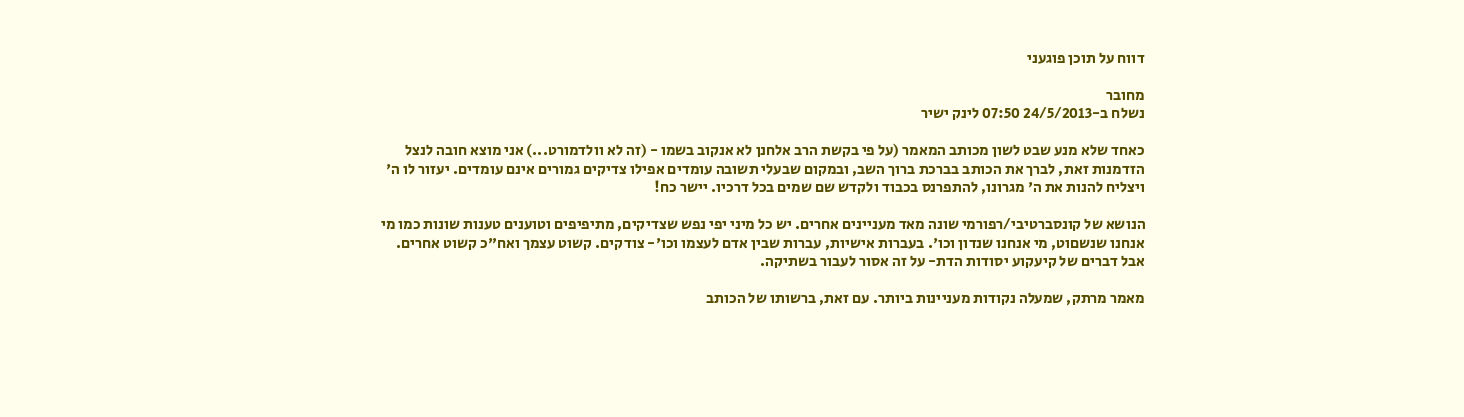דווח על תוכן פוגעני

מחובר
נשלח ב-24/5/2013 07:50 לינק ישיר

כאחד שלא מנע שבט לשון מכותב המאמר (על פי בקשת הרב אלחנן לא אנקוב בשמו - (זה לא וולדמורט...) אני מוצא חובה לנצל הזדמנות זאת, לברך את הכותב בברכת ברוך השב, ובמקום שבעלי תשובה עומדים אפילו צדיקים גמורים אינם עומדים. יעזור לו ה' ויצליח להנות את ה' מגרונו, להתפרנס בכבוד ולקדש שם שמים בכל דרכיו. יישר כח!

הנושא של קונסברטיבי/רפורמי שונה מאד מעניינים אחרים. יש כל מיני יפי נפש שצדיקים, מתיפיפים וטוענים טענות שונות כמו מי אנחנו שנשםוט, מי אנחנו שנדון וכו'. בעברות אישיות, עברות שבין אדם לעצמו וכו'- צודקים. קשוט עצמך ואח"כ קשוט אחרים. אבל דברים של קיעקוע יסודות הדת- על זה אסור לעבור בשתיקה.

מאמר מרתק, שמעלה נקודות מעניינות ביותר. עם זאת, ברשותו של הכותב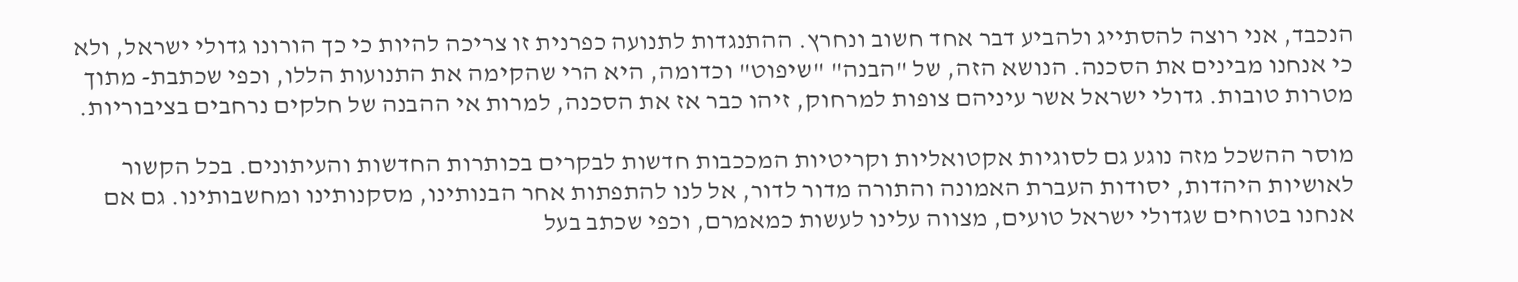הנכבד, אני רוצה להסתייג ולהביע דבר אחד חשוב ונחרץ. ההתנגדות לתנועה כפרנית זו צריכה להיות כי כך הורונו גדולי ישראל, ולא כי אנחנו מבינים את הסכנה. הנושא הזה, של "הבנה" "שיפוט" וכדומה, היא הרי שהקימה את התנועות הללו, וכפי שכתבת- מתוך מטרות טובות. גדולי ישראל אשר עיניהם צופות למרחוק, זיהו כבר אז את הסכנה, למרות אי ההבנה של חלקים נרחבים בציבוריות.

מוסר ההשכל מזה נוגע גם לסוגיות אקטואליות וקריטיות המככבות חדשות לבקרים בכותרות החדשות והעיתונים. בכל הקשור לאושיות היהדות, יסודות העברת האמונה והתורה מדור לדור, אל לנו להתפתות אחר הבנותינו, מסקנותינו ומחשבותינו. גם אם אנחנו בטוחים שגדולי ישראל טועים, מצווה עלינו לעשות כמאמרם, וכפי שכתב בעל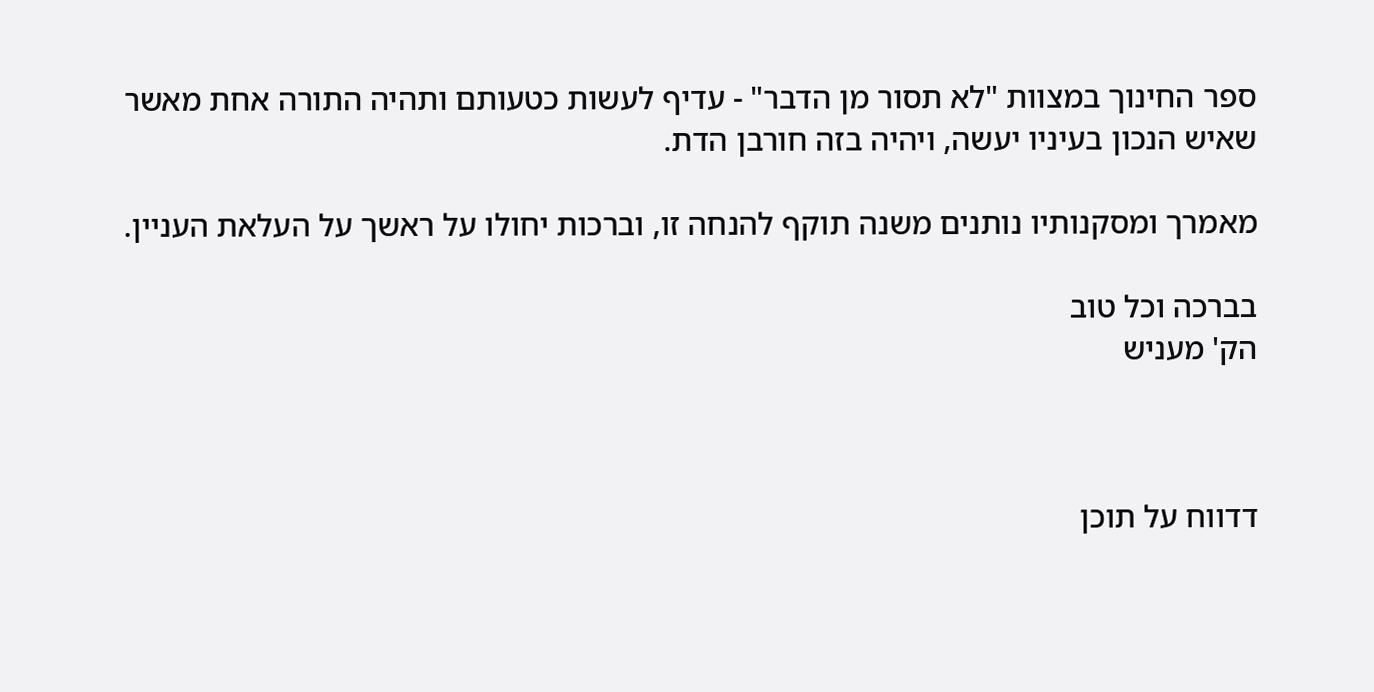ספר החינוך במצוות "לא תסור מן הדבר" - עדיף לעשות כטעותם ותהיה התורה אחת מאשר שאיש הנכון בעיניו יעשה, ויהיה בזה חורבן הדת.

מאמרך ומסקנותיו נותנים משנה תוקף להנחה זו, וברכות יחולו על ראשך על העלאת העניין.

בברכה וכל טוב
הק' מעניש



דדווח על תוכן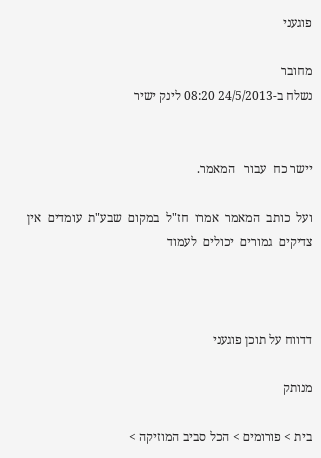פוגעני

מחובר
נשלח ב-24/5/2013 08:20 לינק ישיר


יישר כח  עבור   המאמר.

ועל  כותב  המאמר  אמרו  חז"ל  במקום  שבע"ת  עומדים  אין  צדיקים  גמורים  יכולים  לעמוד



דדווח על תוכן פוגעני

מנותק

בית > פורומים > הכל סביב המוזיקה >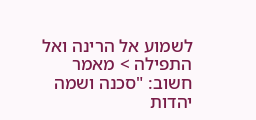לשמוע אל הרינה ואל התפילה > מאמר חשוב: "סכנה ושמה יהדות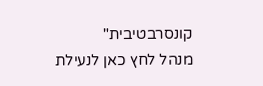קונסרבטיבית"
מנהל לחץ כאן לנעילת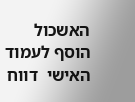האשכול
הוסף לעמוד האישי  דווח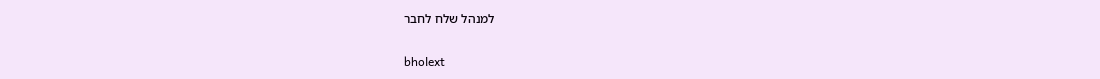למנהל שלח לחבר

bholext